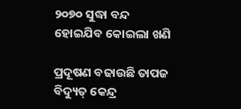୨୦୭୦ ସୁଦ୍ଧା ବନ୍ଦ ହୋଇଯିବ କୋଇଲା ଖଣି

ପ୍ରଦୂଷଣ ବଢାଉଛି ତାପଜ ବିଦ୍ୟୁତ୍‌ କେନ୍ଦ୍ର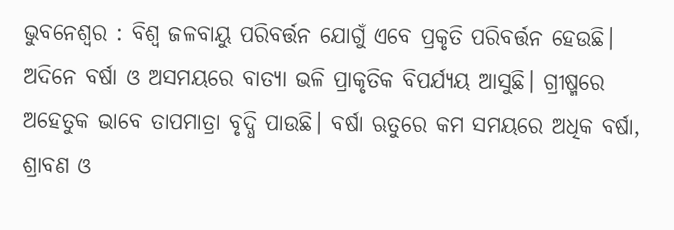ଭୁବନେଶ୍ୱର : ବିଶ୍ୱ ଜଳବାୟୁ ପରିବର୍ତ୍ତନ ଯୋଗୁଁ ଏବେ ପ୍ରକୃତି ପରିବର୍ତ୍ତନ ହେଉଛି। ଅଦିନେ ବର୍ଷା ଓ ଅସମୟରେ ବାତ୍ୟା ଭଳି ପ୍ରାକୃତିକ ବିପର୍ଯ୍ୟୟ ଆସୁଛି। ଗ୍ରୀଷ୍ମରେ ଅହେତୁକ ଭାବେ ତାପମାତ୍ରା ବୃଦ୍ଧି ପାଉଛି। ବର୍ଷା ଋତୁରେ କମ ସମୟରେ ଅଧିକ ବର୍ଷା, ଶ୍ରାବଣ ଓ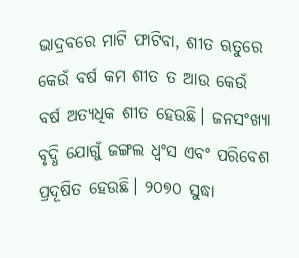ଭାଦ୍ରବରେ ମାଟି ଫାଟିବା, ଶୀତ ଋତୁରେ କେଉଁ ବର୍ଷ କମ ଶୀତ ତ ଆଉ କେଉଁ ବର୍ଷ ଅତ୍ୟଧିକ ଶୀତ ହେଉଛି। ଜନସଂଖ୍ୟା ବୃଦ୍ଧି ଯୋଗୁଁ ଜଙ୍ଗଲ ଧ୍ୱଂସ ଏବଂ ପରିବେଶ ପ୍ରଦୂଷିତ ହେଉଛି। ୨୦୭୦ ସୁଦ୍ଧା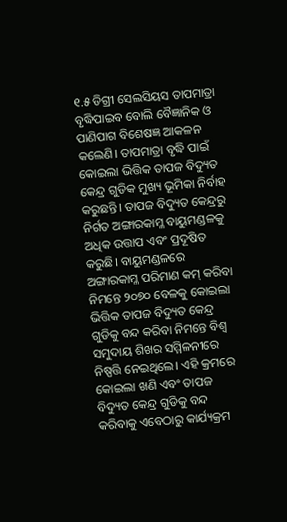୧.୫ ଡିଗ୍ରୀ ସେଲସିୟସ ତାପମାତ୍ରା ବୃଦ୍ଧିପାଇବ ବୋଲି ବୈଜ୍ଞାନିକ ଓ ପାଣିପାଗ ବିଶେଷଜ୍ଞ ଆକଳନ କଲେଣି। ତାପମାତ୍ରା ବୃଦ୍ଧି ପାଇଁ କୋଇଲା ଭିତ୍ତିକ ତାପଜ ବିଦ୍ୟୁତ କେନ୍ଦ୍ର ଗୁଡିକ ମୁଖ୍ୟ ଭୂମିକା ନିର୍ବାହ କରୁଛନ୍ତି। ତାପଜ ବିଦ୍ୟୁତ କେନ୍ଦ୍ରରୁ ନିର୍ଗତ ଅଙ୍ଗାରକାମ୍ଳ ବାୟୁମଣ୍ଡଳକୁ ଅଧିକ ଉତ୍ତାପ ଏବଂ ପ୍ରଦୂଷିତ କରୁଛି। ବାୟୁମଣ୍ଡଳରେ ଅଙ୍ଗାରକାମ୍ଳ ପରିମାଣ କମ୍‌ କରିବା ନିମନ୍ତେ ୨୦୭୦ ବେଳକୁ କୋଇଲା ଭିତ୍ତିକ ତାପଜ ବିଦ୍ୟୁତ କେନ୍ଦ୍ର ଗୁଡିକୁ ବନ୍ଦ କରିବା ନିମନ୍ତେ ବିଶ୍ବ ସମୁଦାୟ ଶିଖର ସମ୍ମିଳନୀରେ ନିଷ୍ପତ୍ତି ନେଇଥିଲେ। ଏହି କ୍ରମରେ କୋଇଲା ଖଣି ଏବଂ ତାପଜ ବିଦ୍ୟୁତ କେନ୍ଦ୍ର ଗୁଡିକୁ ବନ୍ଦ କରିବାକୁ ଏବେଠାରୁ କାର୍ଯ୍ୟକ୍ରମ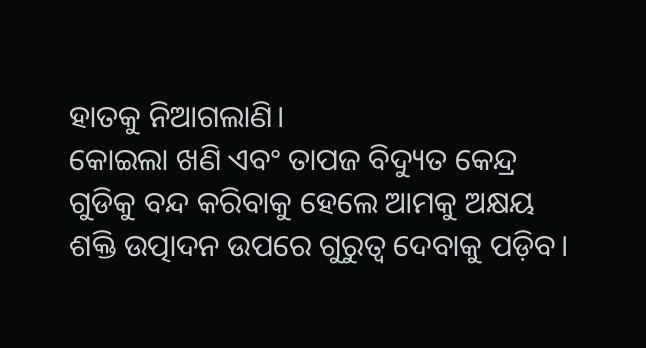ହାତକୁ ନିଆଗଲାଣି।
କୋଇଲା ଖଣି ଏବଂ ତାପଜ ବିଦ୍ୟୁତ କେନ୍ଦ୍ର ଗୁଡିକୁ ବନ୍ଦ କରିବାକୁ ହେଲେ ଆମକୁ ଅକ୍ଷୟ ଶକ୍ତି ଉତ୍ପାଦନ ଉପରେ ଗୁରୁତ୍ୱ ଦେବାକୁ ପଡ଼ିବ।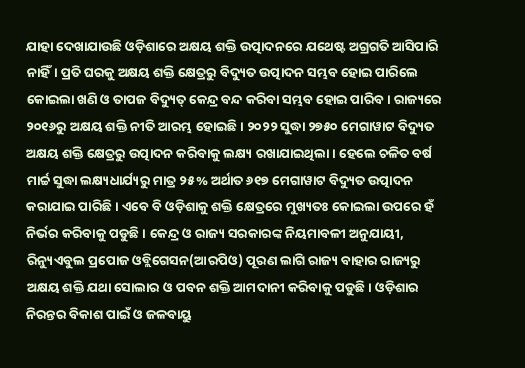ଯାହା ଦେଖାଯାଉଛି ଓଡ଼ିଶାରେ ଅକ୍ଷୟ ଶକ୍ତି ଉତ୍ପାଦନରେ ଯଥେଷ୍ଟ ଅଗ୍ରଗତି ଆସିପାରି ନାହିଁ। ପ୍ରତି ଘରକୁ ଅକ୍ଷୟ ଶକ୍ତି କ୍ଷେତ୍ରରୁ ବିଦ୍ୟୁତ ଉତ୍ପାଦନ ସମ୍ଭବ ହୋଇ ପାରିଲେ କୋଇଲା ଖଣି ଓ ତାପଜ ବିଦ୍ୟୁତ୍‌‌ କେନ୍ଦ୍ର ବନ୍ଦ କରିବା ସମ୍ଭବ ହୋଇ ପାରିବ। ରାଜ୍ୟରେ ୨୦୧୬ରୁ ଅକ୍ଷୟ ଶକ୍ତି ନୀତି ଆରମ୍ଭ ହୋଇଛି। ୨୦୨୨ ସୁଦ୍ଧା ୨୭୫୦ ମେଗାୱାଟ ବିଦ୍ୟୁତ ଅକ୍ଷୟ ଶକ୍ତି କ୍ଷେତ୍ରରୁ ଉତ୍ପାଦନ କରିବାକୁ ଲକ୍ଷ୍ୟ ରଖାଯାଇଥିଲା। ହେଲେ ଚଳିତ ବର୍ଷ ମାର୍ଚ୍ଚ ସୁଦ୍ଧା ଲକ୍ଷ୍ୟଧାର୍ଯ୍ୟରୁ ମାତ୍ର ୨୫% ଅର୍ଥାତ ୬୧୭ ମେଗାୱାଟ ବିଦ୍ୟୁତ ଉତ୍ପାଦନ କରାଯାଇ ପାରିଛି। ଏବେ ବି ଓଡ଼ିଶାକୁ ଶକ୍ତି କ୍ଷେତ୍ରରେ ମୁଖ୍ୟତଃ କୋଇଲା ଉପରେ ହଁ ନିର୍ଭର କରିବାକୁ ପଡୁଛି। କେନ୍ଦ୍ର ଓ ରାଜ୍ୟ ସରକାରଙ୍କ ନିୟମାବଳୀ ଅନୁଯାୟୀ, ରିନ୍ୟୁଏବୁଲ ପ୍ରପୋଜ ଓବ୍ଲିଗେସନ(ଆରପିଓ) ପୂରଣ ଲାଗି ରାଜ୍ୟ ବାହାର ରାଜ୍ୟରୁ ଅକ୍ଷୟ ଶକ୍ତି ଯଥା ସୋଲାର ଓ ପବନ ଶକ୍ତି ଆମଦାନୀ କରିବାକୁ ପଡୁଛି। ଓଡ଼ିଶାର ନିରନ୍ତର ବିକାଶ ପାଇଁ ଓ ଜଳବାୟୁ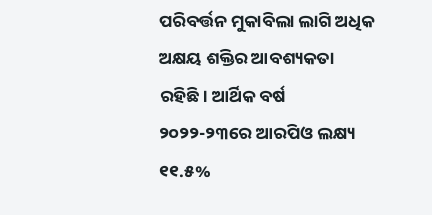ପରିବର୍ତ୍ତନ ମୁକାବିଲା ଲାଗି ଅଧିକ ଅକ୍ଷୟ ଶକ୍ତିର ଆବଶ୍ୟକତା ରହିଛି। ଆର୍ଥିକ ବର୍ଷ ୨୦୨୨-୨୩ରେ ଆରପିଓ ଲକ୍ଷ୍ୟ ୧୧.୫%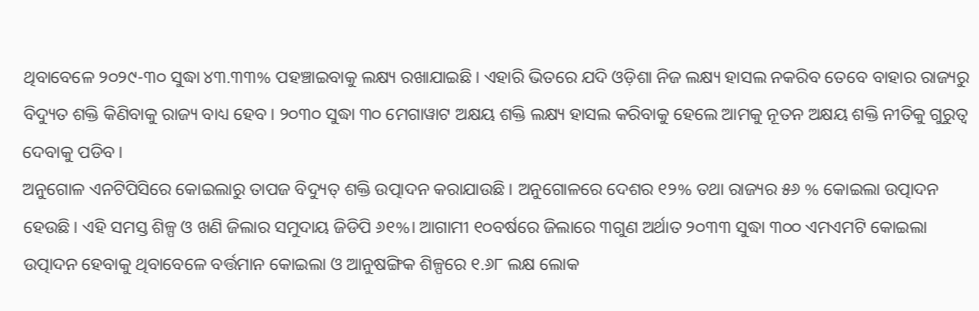ଥିବାବେଳେ ୨୦୨୯-୩୦ ସୁଦ୍ଧା ୪୩.୩୩% ପହଞ୍ଚାଇବାକୁ ଲକ୍ଷ୍ୟ ରଖାଯାଇଛି। ଏହାରି ଭିତରେ ଯଦି ଓଡ଼ିଶା ନିଜ ଲକ୍ଷ୍ୟ ହାସଲ ନକରିବ ତେବେ ବାହାର ରାଜ୍ୟରୁ ବିଦ୍ୟୁତ ଶକ୍ତି କିଣିବାକୁ ରାଜ୍ୟ ବାଧ୍ୟ ହେବ। ୨୦୩୦ ସୁଦ୍ଧା ୩୦ ମେଗାୱାଟ ଅକ୍ଷୟ ଶକ୍ତି ଲକ୍ଷ୍ୟ ହାସଲ କରିବାକୁ ହେଲେ ଆମକୁ ନୂତନ ଅକ୍ଷୟ ଶକ୍ତି ନୀତିକୁ ଗୁରୁତ୍ୱ ଦେବାକୁ ପଡିବ।
ଅନୁଗୋଳ ଏନଟିପିସିରେ କୋଇଲାରୁ ତାପଜ ବିଦ୍ୟୁତ୍‌‌ ଶକ୍ତି ଉତ୍ପାଦନ କରାଯାଉଛି। ଅନୁଗୋଳରେ ଦେଶର ୧୨% ତଥା ରାଜ୍ୟର ୫୬ % କୋଇଲା ଉତ୍ପାଦନ ହେଉଛି। ଏହି ସମସ୍ତ ଶିଳ୍ପ ଓ ଖଣି ଜିଲାର ସମୁଦାୟ ଜିଡିପି ୬୧%। ଆଗାମୀ ୧୦ବର୍ଷରେ ଜିଲାରେ ୩ଗୁଣ ଅର୍ଥାତ ୨୦୩୩ ସୁଦ୍ଧା ୩୦୦ ଏମଏମଟି କୋଇଲା ଉତ୍ପାଦନ ହେବାକୁ ଥିବାବେଳେ ବର୍ତ୍ତମାନ କୋଇଲା ଓ ଆନୁଷଙ୍ଗିକ ଶିଳ୍ପରେ ୧.୬୮ ଲକ୍ଷ ଲୋକ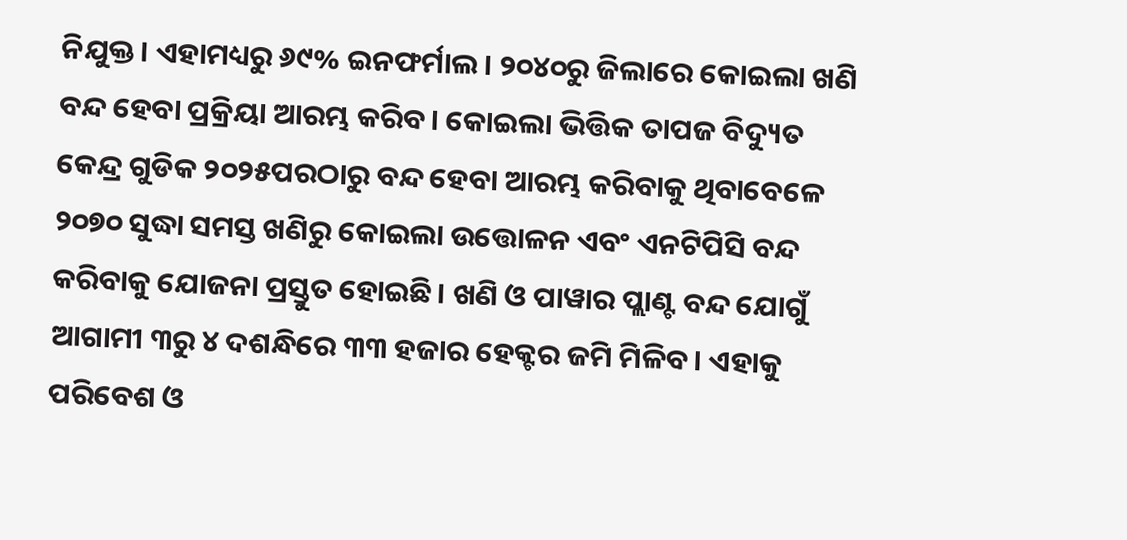ନିଯୁକ୍ତ। ଏହାମଧ୍ୟରୁ ୬୯% ଇନଫର୍ମାଲ। ୨୦୪୦ରୁ ଜିଲାରେ କୋଇଲା ଖଣି ବନ୍ଦ ହେବା ପ୍ରକ୍ରିୟା ଆରମ୍ଭ କରିବ। କୋଇଲା ଭିତ୍ତିକ ତାପଜ ବିଦ୍ୟୁତ କେନ୍ଦ୍ର ଗୁଡିକ ୨୦୨୫ପରଠାରୁ ବନ୍ଦ ହେବା ଆରମ୍ଭ କରିବାକୁ ଥିବାବେଳେ ୨୦୭୦ ସୁଦ୍ଧା ସମସ୍ତ ଖଣିରୁ କୋଇଲା ଉତ୍ତୋଳନ ଏବଂ ଏନଟିପିସି ବନ୍ଦ କରିବାକୁ ଯୋଜନା ପ୍ରସ୍ତୁତ ହୋଇଛି। ଖଣି ଓ ପାୱାର ପ୍ଲାଣ୍ଟ ବନ୍ଦ ଯୋଗୁଁ ଆଗାମୀ ୩ରୁ ୪ ଦଶନ୍ଧିରେ ୩୩ ହଜାର ହେକ୍ଟର ଜମି ମିଳିବ। ଏହାକୁ ପରିବେଶ ଓ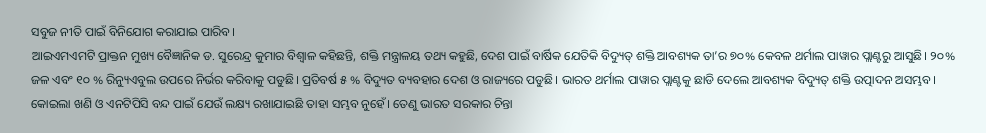ସବୁଜ ନୀତି ପାଇଁ ବିନିଯୋଗ କରାଯାଇ ପାରିବ।
ଆଇଏମଏମଟି ପ୍ରାକ୍ତନ ମୁଖ୍ୟ ବୈଜ୍ଞାନିକ ଡ. ସୁରେନ୍ଦ୍ର କୁମାର ବିଶ୍ବାଳ କହିଛନ୍ତି, ଶକ୍ତି ମନ୍ତ୍ରାଳୟ ତଥ୍ୟ କହୁଛି, ଦେଶ ପାଇଁ ବାର୍ଷିକ ଯେତିକି ବିଦ୍ୟୁତ୍‌ ଶକ୍ତି ଆବଶ୍ୟକ ତା’ର ୭୦% କେବଳ ଥର୍ମାଲ ପାୱାର ପ୍ଲାଣ୍ଟରୁ ଆସୁଛି। ୨୦% ଜଳ ଏବଂ ୧୦ % ରିନ୍ୟୁଏବୁଲ ଉପରେ ନିର୍ଭର କରିବାକୁ ପଡୁଛି। ପ୍ରତିବର୍ଷ ୫ % ବିଦ୍ୟୁତ ବ୍ୟବହାର ଦେଶ ଓ ରାଜ୍ୟରେ ପଡୁଛି। ଭାରତ ଥର୍ମାଲ ପାୱାର ପ୍ଲାଣ୍ଟକୁ ଛାଡି ଦେଲେ ଆବଶ୍ୟକ ବିଦ୍ୟୁତ୍‌ ଶକ୍ତି ଉତ୍ପାଦନ ଅସମ୍ଭବ। କୋଇଲା ଖଣି ଓ ଏନଟିପିସି ବନ୍ଦ ପାଇଁ ଯେଉଁ ଲକ୍ଷ୍ୟ ରଖାଯାଇଛି ତାହା ସମ୍ଭବ ନୁହେଁ। ତେଣୁ ଭାରତ ସରକାର ଚିନ୍ତା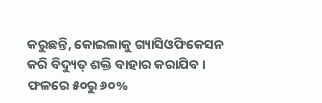କରୁଛନ୍ତି, କୋଇଲାକୁ ଗ୍ୟାସିଓଫିକେସନ କରି ବିଦ୍ୟୁତ୍‌ ଶକ୍ତି ବାହାର କରାଯିବ। ଫଳରେ ୫୦ରୁ ୬୦%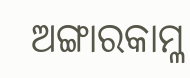ଅଙ୍ଗାରକାମ୍ଳ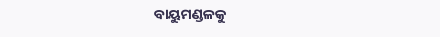ବାୟୁମଣ୍ଡଳକୁ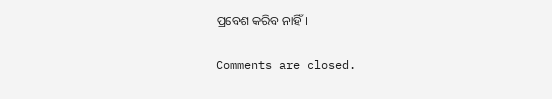ପ୍ରବେଶ କରିବ ନାହିଁ।

Comments are closed.